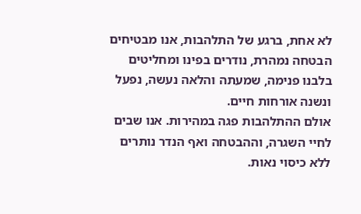לא אחת, ברגע של התלהבות, אנו מבטיחים הבטחה נמהרת, נודרים בפינו ומחליטים בלבנו פנימה, שמעתה והלאה נעשה, נפעל ונשנה אורחות חיים.
אולם ההתלהבות פגה במהירות. אנו שבים לחיי השגרה, וההבטחה ואף הנדר נותרים ללא כיסוי נאות.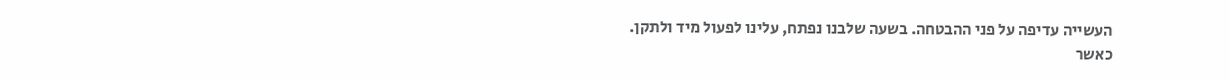העשייה עדיפה על פני ההבטחה. בשעה שלבנו נפתח, עלינו לפעול מיד ולתקן.
כאשר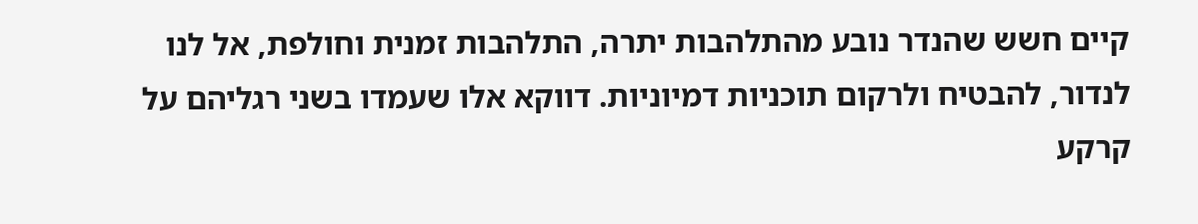קיים חשש שהנדר נובע מהתלהבות יתרה, התלהבות זמנית וחולפת, אל לנו לנדור, להבטיח ולרקום תוכניות דמיוניות. דווקא אלו שעמדו בשני רגליהם על קרקע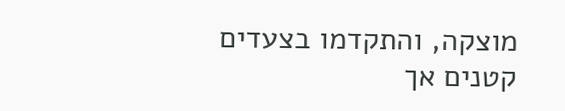מוצקה, והתקדמו בצעדים קטנים אך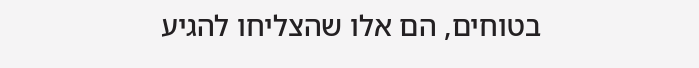בטוחים, הם אלו שהצליחו להגיע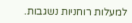למעלות רוחניות נשגבות.